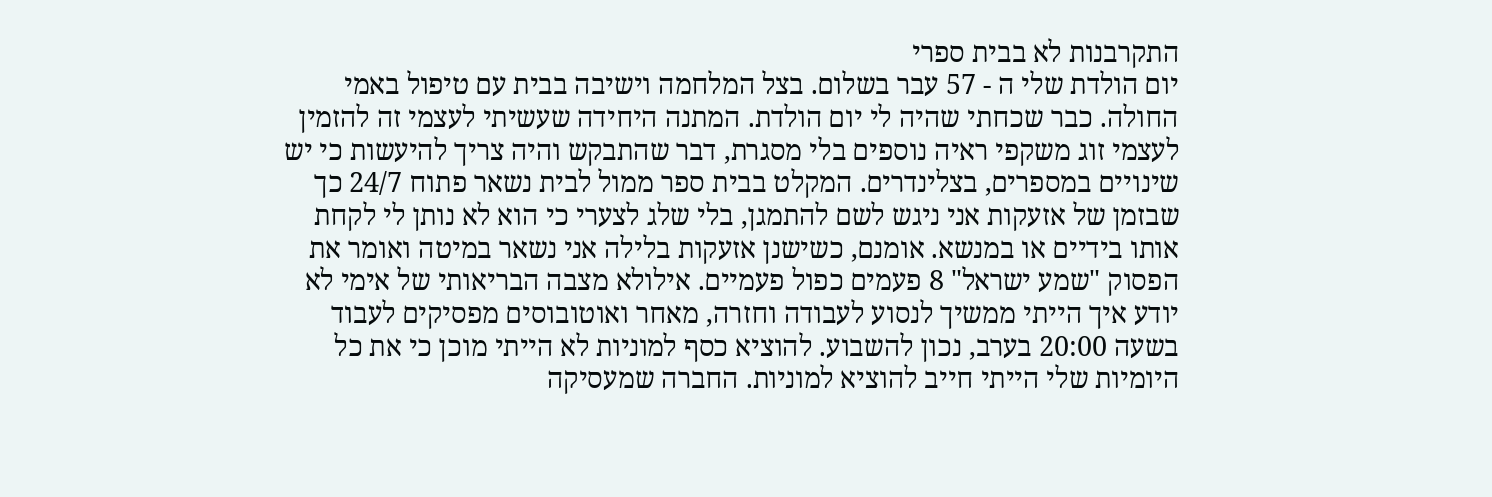התקרבנות לא בבית ספרי
יום הולדת שלי ה - 57 עבר בשלום. בצל המלחמה וישיבה בבית עם טיפול באמי החולה. כבר שכחתי שהיה לי יום הולדת. המתנה היחידה שעשיתי לעצמי זה להזמין לעצמי זוג משקפי ראיה נוספים בלי מסגרת, דבר שהתבקש והיה צריך להיעשות כי יש שינויים במספרים, בצלינדרים. המקלט בבית ספר ממול לבית נשאר פתוח 24/7 כך שבזמן של אזעקות אני ניגש לשם להתמגן, בלי שלג לצערי כי הוא לא נותן לי לקחת אותו בידיים או במנשא. אומנם, כשישנן אזעקות בלילה אני נשאר במיטה ואומר את הפסוק "שמע ישראל" 8 פעמים כפול פעמיים. אילולא מצבה הבריאותי של אימי לא יודע איך הייתי ממשיך לנסוע לעבודה וחזרה, מאחר ואוטובוסים מפסיקים לעבוד בשעה 20:00 בערב, נכון להשבוע. להוציא כסף למוניות לא הייתי מוכן כי את כל היומיות שלי הייתי חייב להוציא למוניות. החברה שמעסיקה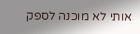אותי לא מוכנה לספק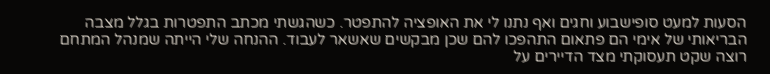הסעות למעט סופישבוע וחגים ואף נתנו לי את האופציה להתפטר. כשהגשתי מכתב התפטרות בגלל מצבה הבריאותי של אימי הם פתאום התהפכו להם שכן מבקשים שאשאר לעבוד. ההנחה שלי הייתה שמנהל המתחם רוצה שקט תעסוקתי מצד הדיירים על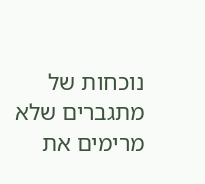נוכחות של מתגברים שלא מרימים את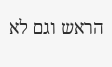הראש וגם לא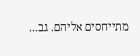מתייחסים אליהם. גב...